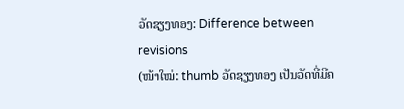ວັດຊຽງທອງ: Difference between revisions
(ໜ້າໃໝ່: thumb ວັດຊຽງທອງ ເປັນວັດທີ່ມີຄ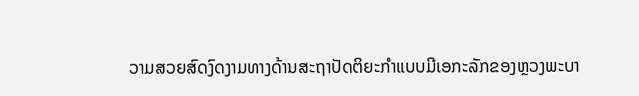ວາມສວຍສົດງົດງາມທາງດ້ານສະຖາປັດຕິຍະກຳແບບມີເອກະລັກຂອງຫຼວງພະບາ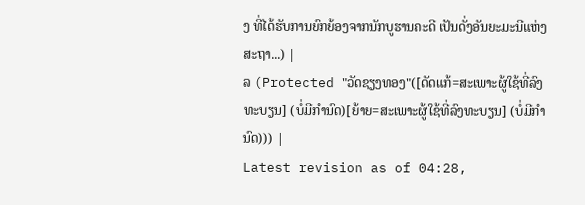ງ ທີ່ໄດ້ຮັບການຍົກຍ້ອງຈາກນັກບູຮານຄະດີ ເປັນດັ່ງອັນຍະມະນີແຫ່ງສະຖາ...) |
ລ (Protected "ວັດຊຽງທອງ"([ດັດແກ້=ສະເພາະຜູ້ໃຊ້ທີ່ລົງທະບຽນ] (ບໍ່ມີກຳນົດ)[ຍ້າຍ=ສະເພາະຜູ້ໃຊ້ທີ່ລົງທະບຽນ] (ບໍ່ມີກຳນົດ))) |
Latest revision as of 04:28,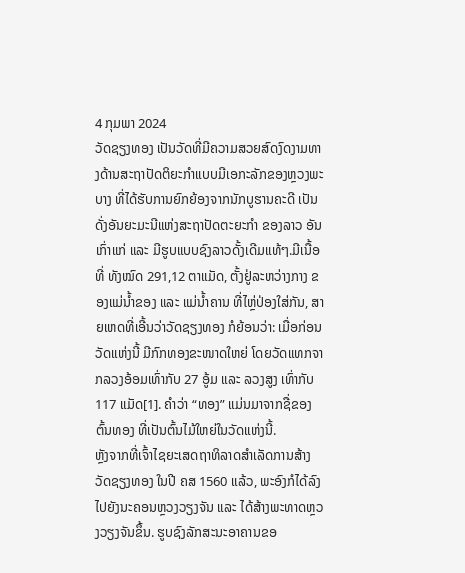4 ກຸມພາ 2024
ວັດຊຽງທອງ ເປັນວັດທີ່ມີຄວາມສວຍສົດງົດງາມທາງດ້ານສະຖາປັດຕິຍະກຳແບບມີເອກະລັກຂອງຫຼວງພະບາງ ທີ່ໄດ້ຮັບການຍົກຍ້ອງຈາກນັກບູຮານຄະດີ ເປັນດັ່ງອັນຍະມະນີແຫ່ງສະຖາປັດຕະຍະກຳ ຂອງລາວ ອັນເກົ່າແກ່ ແລະ ມີຮູບແບບຊົງລາວດັ້ງເດີມແທ້ໆ.ມີເນື້ອທີ່ ທັງໝົດ 291,12 ຕາແມັດ, ຕັ້ງຢູ່ລະຫວ່າງກາງ ຂອງແມ່ນໍ້າຂອງ ແລະ ແມ່ນໍ້າຄານ ທີ່ໄຫຼ່ປ່ອງໃສ່ກັນ, ສາຍເຫດທີ່ເອີ້ນວ່າວັດຊຽງທອງ ກໍຍ້ອນວ່າ: ເມື່ອກ່ອນວັດແຫ່ງນີ້ ມີກົກທອງຂະໜາດໃຫຍ່ ໂດຍວັດແທກຈາກລວງອ້ອມເທົ່າກັບ 27 ອູ້ມ ແລະ ລວງສູງ ເທົ່າກັບ 117 ແມັດ[1]. ຄຳວ່າ “ທອງ” ແມ່ນມາຈາກຊື່ຂອງຕົ້ນທອງ ທີ່ເປັນຕົ້ນໄມ້ໃຫຍ່ໃນວັດແຫ່ງນີ້.
ຫຼັງຈາກທີ່ເຈົ້າໄຊຍະເສດຖາທິລາດສໍາເລັດການສ້າງ ວັດຊຽງທອງ ໃນປີ ຄສ 1560 ແລ້ວ, ພະອົງກໍໄດ້ລົງໄປຍັງນະຄອນຫຼວງວຽງຈັນ ແລະ ໄດ້ສ້າງພະທາດຫຼວງວຽງຈັນຂຶ້ນ. ຮູບຊົງລັກສະນະອາຄານຂອ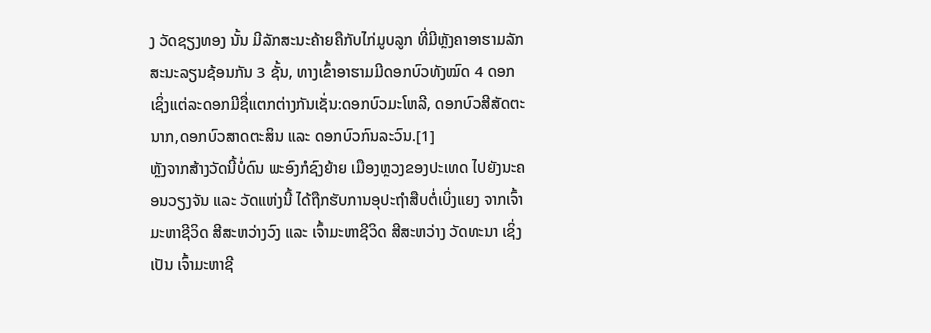ງ ວັດຊຽງທອງ ນັ້ນ ມີລັກສະນະຄ້າຍຄືກັບໄກ່ມູບລູກ ທີ່ມີຫຼັງຄາອາຮາມລັກສະນະລຽນຊ້ອນກັນ 3 ຊັ້ນ, ທາງເຂົ້າອາຮາມມີດອກບົວທັງໝົດ 4 ດອກ ເຊິ່ງແຕ່ລະດອກມີຊື່ແຕກຕ່າງກັນເຊັ່ນ:ດອກບົວມະໂຫລີ, ດອກບົວສີສັດຕະນາກ,ດອກບົວສາດຕະສິນ ແລະ ດອກບົວກົນລະວົນ.[1]
ຫຼັງຈາກສ້າງວັດນີ້ບໍ່ດົນ ພະອົງກໍຊົງຍ້າຍ ເມືອງຫຼວງຂອງປະເທດ ໄປຍັງນະຄອນວຽງຈັນ ແລະ ວັດແຫ່ງນີ້ ໄດ້ຖືກຮັບການອຸປະຖໍາສືບຕໍ່ເບິ່ງແຍງ ຈາກເຈົ້າມະຫາຊີວິດ ສີສະຫວ່າງວົງ ແລະ ເຈົ້າມະຫາຊີວິດ ສີສະຫວ່າງ ວັດທະນາ ເຊິ່ງເປັນ ເຈົ້າມະຫາຊີ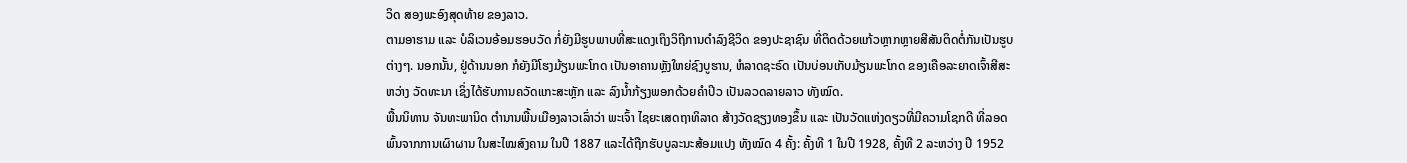ວິດ ສອງພະອົງສຸດທ້າຍ ຂອງລາວ.
ຕາມອາຮາມ ແລະ ບໍລິເວນອ້ອມຮອບວັດ ກໍ່ຍັງມີຮູບພາບທີ່ສະແດງເຖິງວິຖີການດໍາລົງຊີວິດ ຂອງປະຊາຊົນ ທີ່ຕິດດ້ວຍແກ້ວຫຼາກຫຼາຍສີສັນຕິດຕໍ່ກັນເປັນຮູບຕ່າງໆ. ນອກນັ້ນ, ຢູ່ດ້ານນອກ ກໍຍັງມີໂຮງມ້ຽນພະໂກດ ເປັນອາຄານຫຼັງໃຫຍ່ຊົງບູຮານ, ຫໍລາດຊະຣົດ ເປັນບ່ອນເກັບມ້ຽນພະໂກດ ຂອງເຄືອລະຍາດເຈົ້າສີສະຫວ່າງ ວັດທະນາ ເຊິ່ງໄດ້ຮັບການຄວັດແກະສະຫຼັກ ແລະ ລົງນໍ້າກ້ຽງພອກດ້ວຍຄໍາປິວ ເປັນລວດລາຍລາວ ທັງໝົດ.
ພື້ນນິທານ ຈັນທະພານິດ ຕຳນານພື້ນເມືອງລາວເລົ່າວ່າ ພະເຈົ້າ ໄຊຍະເສດຖາທິລາດ ສ້າງວັດຊຽງທອງຂຶ້ນ ແລະ ເປັນວັດແຫ່ງດຽວທີ່ມີຄວາມໂຊກດີ ທີ່ລອດພົ້ນຈາກການເຜົາຜານ ໃນສະໄໝສົງຄາມ ໃນປີ 1887 ແລະໄດ້ຖືກຮັບບູລະນະສ້ອມແປງ ທັງໝົດ 4 ຄັ້ງ: ຄັ້ງທີ 1 ໃນປີ 1928, ຄັ້ງທີ 2 ລະຫວ່າງ ປີ 1952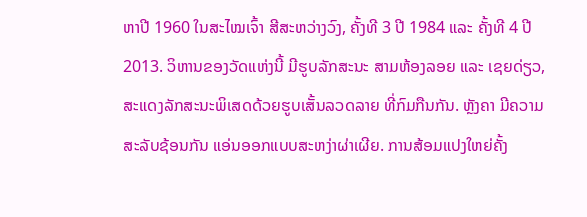ຫາປີ 1960 ໃນສະໄໝເຈົ້າ ສີສະຫວ່າງວົງ, ຄັ້ງທີ 3 ປີ 1984 ແລະ ຄັ້ງທີ 4 ປີ 2013. ວິຫານຂອງວັດແຫ່ງນີ້ ມີຮູບລັກສະນະ ສາມຫ້ອງລອຍ ແລະ ເຊຍດ່ຽວ, ສະແດງລັກສະນະພິເສດດ້ວຍຮູບເສັ້ນລວດລາຍ ທີ່ກົມກືນກັນ. ຫຼັງຄາ ມີຄວາມສະລັບຊ້ອນກັນ ແອ່ນອອກແບບສະຫງ່າຜ່າເຜີຍ. ການສ້ອມແປງໃຫຍ່ຄັ້ງ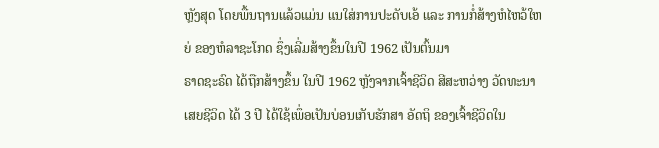ຫຼັງສຸດ ໂດຍພື້ນຖານແລ້ວແມ່ນ ແນໃສ່ການປະດັບເອ້ ແລະ ການກໍ່ສ້າງຫໍໄຫວ້ໃຫຍ່ ຂອງຫໍລາຊະໂກດ ຊຶ່ງເລີ່ມສ້າງຂຶ້ນໃນປີ 1962 ເປັນຕົ້ນມາ
ຣາດຊະຣົດ ໄດ້ຖືກສ້າງຂຶ້ນ ໃນປີ 1962 ຫຼັງຈາກເຈົ້າຊີວິດ ສີສະຫວ່າງ ວັດທະນາ ເສຍຊີວິດ ໄດ້ 3 ປີ ໄດ້ໃຊ້ເພຶ່ອເປັນບ່ອນເກັບຮັກສາ ອັດຖິ ຂອງເຈົ້າຊີວິດໃນ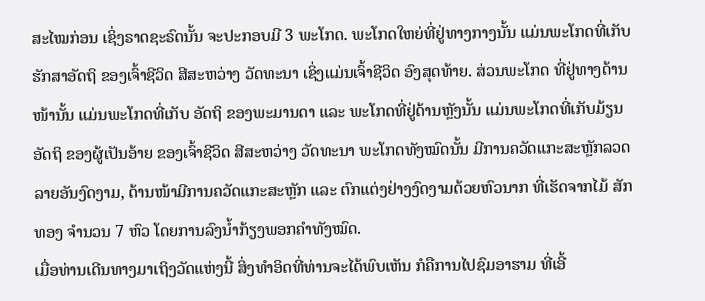ສະໄໝກ່ອນ ເຊິ່ງຣາດຊະຣົດນັ້ນ ຈະປະກອບມີ 3 ພະໂກດ. ພະໂກດໃຫຍ່ທີ່ຢູ່ທາງກາງນັ້ນ ແມ່ນພະໂກດທີ່ເກັບຮັກສາອັດຖິ ຂອງເຈົ້າຊີວິດ ສີສະຫວ່າງ ວັດທະນາ ເຊິ່ງແມ່ນເຈົ້າຊີວິດ ອົງສຸດທ້າຍ. ສ່ວນພະໂກດ ທີ່ຢູ່ທາງດ້ານໜ້ານັ້ນ ແມ່ນພະໂກດທີ່ເກັບ ອັດຖິ ຂອງພະມານດາ ແລະ ພະໂກດທີ່ຢູ່ດ້ານຫຼັງນັ້ນ ແມ່ນພະໂກດທີ່ເກັບມ້ຽນ ອັດຖິ ຂອງຜູ້ເປັນອ້າຍ ຂອງເຈົ້າຊີວິດ ສີສະຫວ່າງ ວັດທະນາ ພະໂກດທັງໝົດນັ້ນ ມີການຄວັດແກະສະຫຼັກລວດລາຍອັນງົດງາມ, ດ້ານໜ້າມີການຄວັດແກະສະຫຼັກ ແລະ ຕົກແຕ່ງຢ່າງງົດງາມດ້ວຍຫົວນາກ ທີ່ເຮັດຈາກໄມ້ ສັກທອງ ຈໍານວນ 7 ຫົວ ໂດຍການລົງນໍ້າກ້ຽງພອກຄໍາທັງໝົດ.
ເມື່ອທ່ານເດີນທາງມາເຖິງວັດແຫ່ງນີ້ ສິ່ງທຳອິດທີ່ທ່ານຈະໄດ້ພົບເຫັນ ກໍຄືການໄປຊົມອາຮາມ ທີ່ເອີ້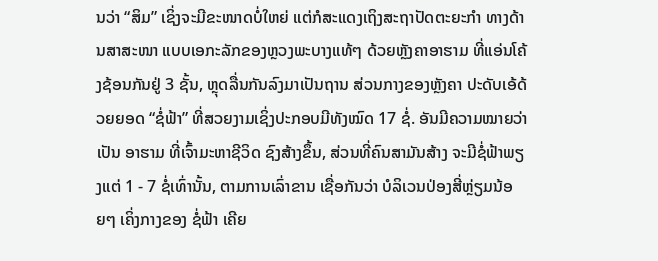ນວ່າ “ສິມ” ເຊິ່ງຈະມີຂະໜາດບໍ່ໃຫຍ່ ແຕ່ກໍສະແດງເຖິງສະຖາປັດຕະຍະກໍາ ທາງດ້ານສາສະໜາ ແບບເອກະລັກຂອງຫຼວງພະບາງແທ້ໆ ດ້ວຍຫຼັງຄາອາຮາມ ທີ່ແອ່ນໂຄ້ງຊ້ອນກັນຢູ່ 3 ຊັ້ນ, ຫຼຸດລື່ນກັນລົງມາເປັນຖານ ສ່ວນກາງຂອງຫຼັງຄາ ປະດັບເອ້ດ້ວຍຍອດ “ຊໍ່ຟ້າ” ທີ່ສວຍງາມເຊິ່ງປະກອບມີທັງໝົດ 17 ຊໍ່. ອັນມີຄວາມໝາຍວ່າເປັນ ອາຮາມ ທີ່ເຈົ້າມະຫາຊີວິດ ຊົງສ້າງຂຶ້ນ, ສ່ວນທີ່ຄົນສາມັນສ້າງ ຈະມີຊໍ່ຟ້າພຽງແຕ່ 1 - 7 ຊໍ່ເທົ່ານັ້ນ, ຕາມການເລົ່າຂານ ເຊື່ອກັນວ່າ ບໍລິເວນປ່ອງສີ່ຫຼ່ຽມນ້ອຍໆ ເຄິ່ງກາງຂອງ ຊໍ່ຟ້າ ເຄີຍ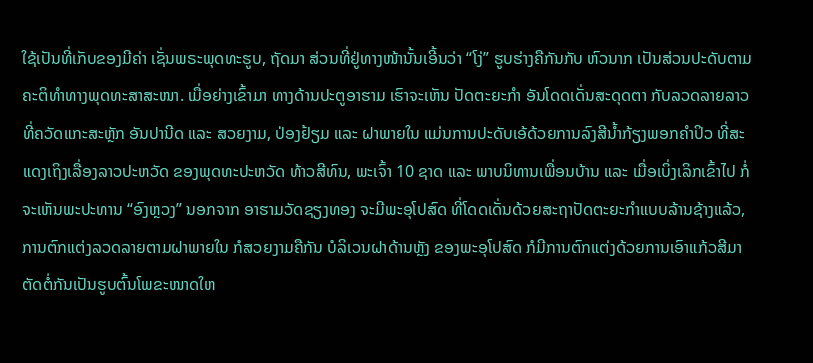ໃຊ້ເປັນທີ່ເກັບຂອງມີຄ່າ ເຊັ່ນພຣະພຸດທະຮູບ, ຖັດມາ ສ່ວນທີ່ຢູ່ທາງໜ້ານັ້ນເອີ້ນວ່າ “ໂງ່” ຮູບຮ່າງຄືກັນກັບ ຫົວນາກ ເປັນສ່ວນປະດັບຕາມຄະຕິທຳທາງພຸດທະສາສະໜາ. ເມື່ອຍ່າງເຂົ້າມາ ທາງດ້ານປະຕູອາຮາມ ເຮົາຈະເຫັນ ປັດຕະຍະກໍາ ອັນໂດດເດັ່ນສະດຸດຕາ ກັບລວດລາຍລາວທີ່ຄວັດແກະສະຫຼັກ ອັນປານີດ ແລະ ສວຍງາມ, ປ່ອງຢ້ຽມ ແລະ ຝາພາຍໃນ ແມ່ນການປະດັບເອ້ດ້ວຍການລົງສີນໍ້າກ້ຽງພອກຄໍາປິວ ທີ່ສະແດງເຖິງເລື່ອງລາວປະຫວັດ ຂອງພຸດທະປະຫວັດ ທ້າວສີທົນ, ພະເຈົ້າ 10 ຊາດ ແລະ ພາບນິທານເພື່ອນບ້ານ ແລະ ເມື່ອເບິ່ງເລິກເຂົ້າໄປ ກໍ່ຈະເຫັນພະປະທານ “ອົງຫຼວງ” ນອກຈາກ ອາຮາມວັດຊຽງທອງ ຈະມີພະອຸໂປສົດ ທີ່ໂດດເດັ່ນດ້ວຍສະຖາປັດຕະຍະກຳແບບລ້ານຊ້າງແລ້ວ, ການຕົກແຕ່ງລວດລາຍຕາມຝາພາຍໃນ ກໍສວຍງາມຄືກັນ ບໍລິເວນຝາດ້ານຫຼັງ ຂອງພະອຸໂປສົດ ກໍມີການຕົກແຕ່ງດ້ວຍການເອົາແກ້ວສີມາຕັດຕໍ່ກັນເປັນຮູບຕົ້ນໂພຂະໜາດໃຫ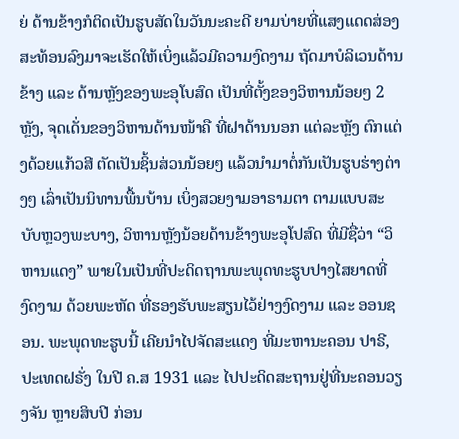ຍ່ ດ້ານຂ້າງກໍຕິດເປັນຮູບສັດໃນວັນນະຄະດີ ຍາມບ່າຍທີ່ແສງແດດສ່ອງສະທ້ອນລົງມາຈະເຮັດໃຫ້ເບິ່ງແລ້ວມີຄວາມງົດງາມ ຖັດມາບໍລິເວນດ້ານຂ້າງ ແລະ ດ້ານຫຼັງຂອງພະອຸໂບສົດ ເປັນທີ່ຕັ້ງຂອງວິຫານນ້ອຍໆ 2 ຫຼັງ, ຈຸດເດັ່ນຂອງວິຫານດ້ານໜ້າຄື ທີ່ຝາດ້ານນອກ ແຕ່ລະຫຼັງ ຕົກແຕ່ງດ້ວຍແກ້ວສີ ຕັດເປັນຊິ້ນສ່ວນນ້ອຍໆ ແລ້ວນຳມາຕໍ່ກັນເປັນຮູບຮ່າງຕ່າງໆ ເລົ່າເປັນນິທານພື້ນບ້ານ ເບິ່ງສວຍງາມອາຣາມຕາ ຕາມແບບສະບັບຫຼວງພະບາງ, ວິຫານຫຼັງນ້ອຍດ້ານຂ້າງພະອຸໂປສົດ ທີ່ມີຊື່ວ່າ “ວິຫານແດງ” ພາຍໃນເປັນທີ່ປະດິດຖານພະພຸດທະຮູບປາງໄສຍາດທີ່ງົດງາມ ດ້ວຍພະຫັດ ທີ່ຮອງຮັບພະສຽນໄວ້ຢ່າງງົດງາມ ແລະ ອອນຊອນ. ພະພຸດທະຮູບນີ້ ເຄີຍນໍາໄປຈັດສະແດງ ທີ່ມະຫານະຄອນ ປາຣີ, ປະເທດຝຣັ່ງ ໃນປີ ຄ.ສ 1931 ແລະ ໄປປະດິດສະຖານຢູ່ທີ່ນະຄອນວຽງຈັນ ຫຼາຍສິບປີ ກ່ອນ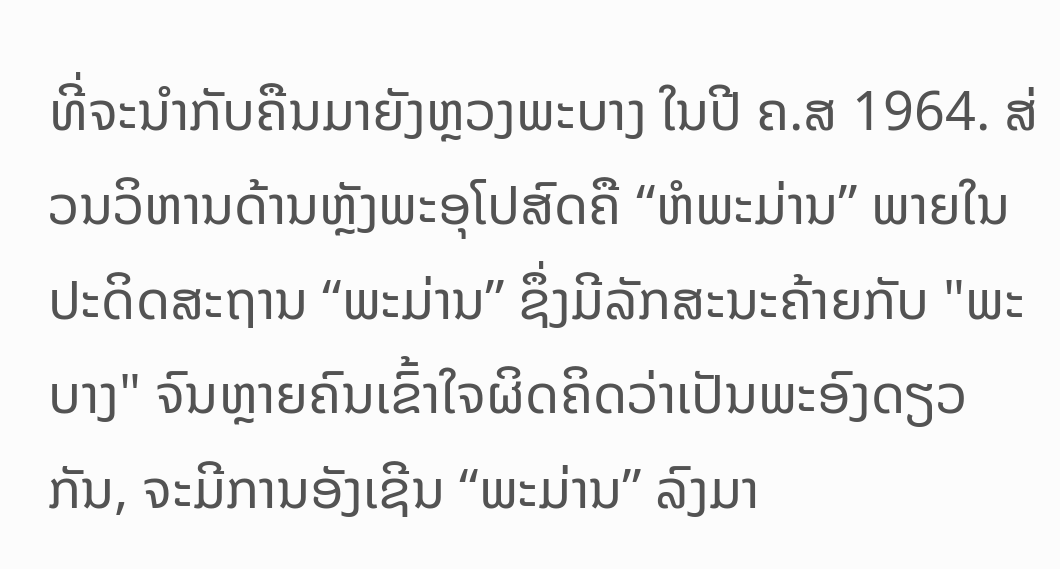ທີ່ຈະນຳກັບຄືນມາຍັງຫຼວງພະບາງ ໃນປີ ຄ.ສ 1964. ສ່ວນວິຫານດ້ານຫຼັງພະອຸໂປສົດຄື “ຫໍພະມ່ານ” ພາຍໃນປະດິດສະຖານ “ພະມ່ານ” ຊຶ່ງມີລັກສະນະຄ້າຍກັບ "ພະບາງ" ຈົນຫຼາຍຄົນເຂົ້າໃຈຜິດຄິດວ່າເປັນພະອົງດຽວກັນ, ຈະມີການອັງເຊີນ “ພະມ່ານ” ລົງມາ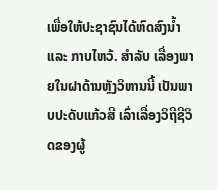ເພື່ອໃຫ້ປະຊາຊົນໄດ້ຫົດສົງນ້ຳ ແລະ ກາບໄຫວ້. ສໍາລັບ ເລື່ອງພາຍໃນຝາດ້ານຫຼັງວິຫານນີ້ ເປັນພາບປະດັບແກ້ວສີ ເລົ່າເລື່ອງວິຖີຊີວິດຂອງຜູ້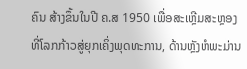ຄົນ ສ້າງຂຶ້ນໃນປີ ຄ.ສ 1950 ເພື່ອສະເຫຼີມສະຫຼອງ ທີ່ໂລກກ້າວສູ່ຍຸກເຄິ່ງພຸດທະການ, ດ້ານຫຼັງຫໍພະມ່ານ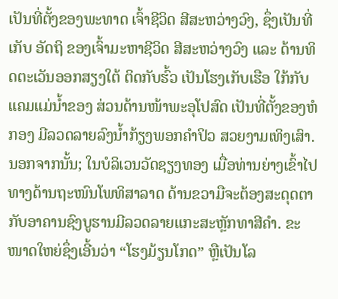ເປັນທີ່ຕັ້ງຂອງພະທາດ ເຈົ້າຊີວິດ ສີສະຫວ່າງວົງ, ຊຶ່ງເປັນທີ່ເກັບ ອັດຖິ ຂອງເຈົ້າມະຫາຊີວິດ ສີສະຫວ່າງວົງ ແລະ ດ້ານທິດຕະເວັນອອກສຽງໃຕ້ ຕິດກັບຮົ້ວ ເປັນໂຮງເກັບເຮືອ ໃກ້ກັບແຄມແມ່ນ້ຳຂອງ ສ່ວນດ້ານໜ້າພະອຸໂປສົດ ເປັນທີ່ຕັ້ງຂອງຫໍກອງ ມີລວດລາຍລົງນໍ້າກ້ຽງພອກຄໍາປິວ ສວຍງາມເທິງເສົາ. ນອກຈາກນັ້ນ; ໃນບໍລິເວນວັດຊຽງທອງ ເມື່ອທ່ານຍ່າງເຂົ້າໄປທາງດ້ານຖະໜົນໂພທິສາລາດ ດ້ານຂວາມືຈະຕ້ອງສະດຸດຕາກັບອາຄານຊົງບູຮານມີລວດລາຍແກະສະຫຼັກທາສີຄຳ. ຂະໜາດໃຫຍ່ຊຶ່ງເອີ້ນວ່າ “ໂຮງມ້ຽນໂກດ” ຫຼືເປັນໂລ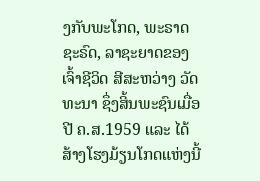ງກັບພະໂກດ, ພະຣາດຊະຣົດ, ລາຊະຍາດຂອງເຈົ້າຊີວິດ ສີສະຫວ່າງ ວັດທະນາ ຊຶ່ງສິ້ນພະຊົນເມື່ອປີ ຄ.ສ.1959 ແລະ ໄດ້ສ້າງໂຮງມ້ຽນໂກດແຫ່ງນີ້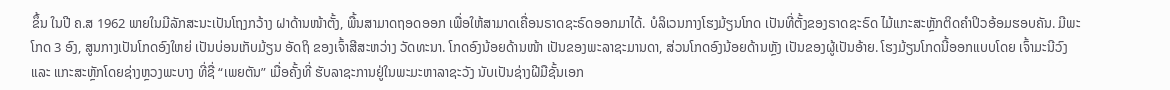ຂຶ້ນ ໃນປີ ຄ.ສ 1962 ພາຍໃນມີລັກສະນະເປັນໂຖງກວ້າງ ຝາດ້ານໜ້າຕັ້ງ, ພື້ນສາມາດຖອດອອກ ເພື່ອໃຫ້ສາມາດເຄື່ອນຣາດຊະຣົດອອກມາໄດ້. ບໍລິເວນກາງໂຮງມ້ຽນໂກດ ເປັນທີ່ຕັ້ງຂອງຣາດຊະຣົດ ໄມ້ແກະສະຫຼັກຕິດຄໍາປິວອ້ອມຮອບຄັນ. ມີພະໂກດ 3 ອົງ, ສູນກາງເປັນໂກດອົງໃຫຍ່ ເປັນບ່ອນເກັບມ້ຽນ ອັດຖິ ຂອງເຈົ້າສີສະຫວ່າງ ວັດທະນາ. ໂກດອົງນ້ອຍດ້ານໜ້າ ເປັນຂອງພະລາຊະມານດາ, ສ່ວນໂກດອົງນ້ອຍດ້ານຫຼັງ ເປັນຂອງຜູ້ເປັນອ້າຍ. ໂຮງມ້ຽນໂກດນີ້ອອກແບບໂດຍ ເຈົ້າມະນີວົງ ແລະ ແກະສະຫຼັກໂດຍຊ່າງຫຼວງພະບາງ ທີ່ຊື່ “ເພຍຕັນ” ເມື່ອຄັ້ງທີ່ ຮັບລາຊະການຢູ່ໃນພະມະຫາລາຊະວັງ ນັບເປັນຊ່າງຝີມືຊັ້ນເອກ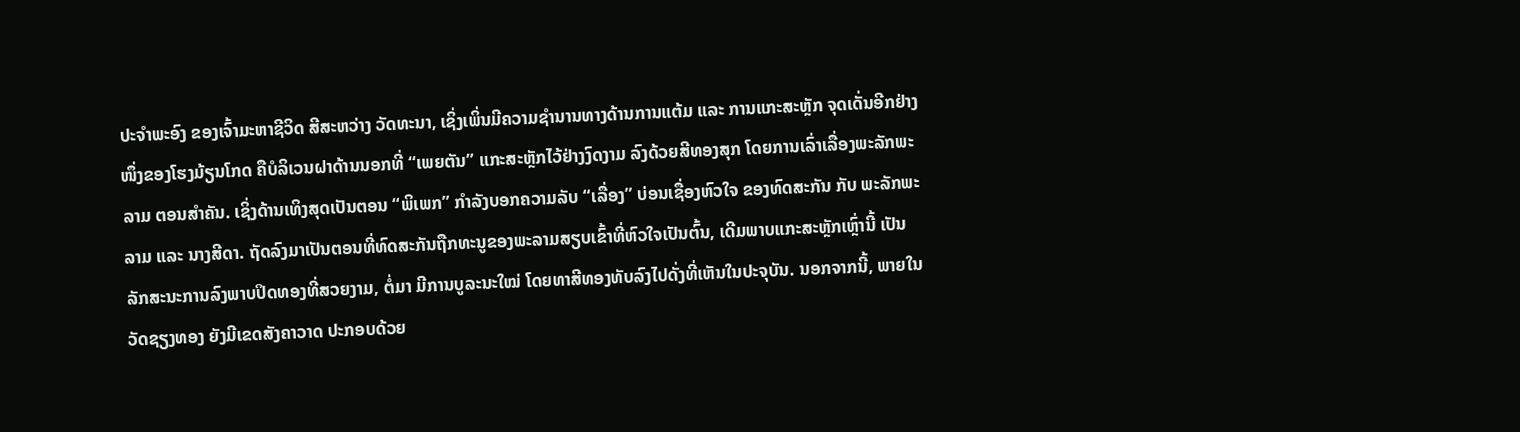ປະຈຳພະອົງ ຂອງເຈົ້າມະຫາຊີວິດ ສີສະຫວ່າງ ວັດທະນາ, ເຊິ່ງເພິ່ນມີຄວາມຊຳນານທາງດ້ານການແຕ້ມ ແລະ ການແກະສະຫຼັກ ຈຸດເດັ່ນອີກຢ່າງໜຶ່ງຂອງໂຮງມ້ຽນໂກດ ຄືບໍລິເວນຝາດ້ານນອກທີ່ “ເພຍຕັນ” ແກະສະຫຼັກໄວ້ຢ່າງງົດງາມ ລົງດ້ວຍສີທອງສຸກ ໂດຍການເລົ່າເລື່ອງພະລັກພະລາມ ຕອນສໍາຄັນ. ເຊິ່ງດ້ານເທິງສຸດເປັນຕອນ “ພິເພກ” ກໍາລັງບອກຄວາມລັບ “ເລື່ອງ” ບ່ອນເຊື່ອງຫົວໃຈ ຂອງທົດສະກັນ ກັບ ພະລັກພະລາມ ແລະ ນາງສີດາ. ຖັດລົງມາເປັນຕອນທີ່ທົດສະກັນຖືກທະນູຂອງພະລາມສຽບເຂົ້າທີ່ຫົວໃຈເປັນຕົ້ນ, ເດີມພາບແກະສະຫຼັກເຫຼົ່ານີ້ ເປັນລັກສະນະການລົງພາບປິດທອງທີ່ສວຍງາມ, ຕໍ່ມາ ມີການບູລະນະໃໝ່ ໂດຍທາສີທອງທັບລົງໄປດັ່ງທີ່ເຫັນໃນປະຈຸບັນ. ນອກຈາກນີ້, ພາຍໃນວັດຊຽງທອງ ຍັງມີເຂດສັງຄາວາດ ປະກອບດ້ວຍ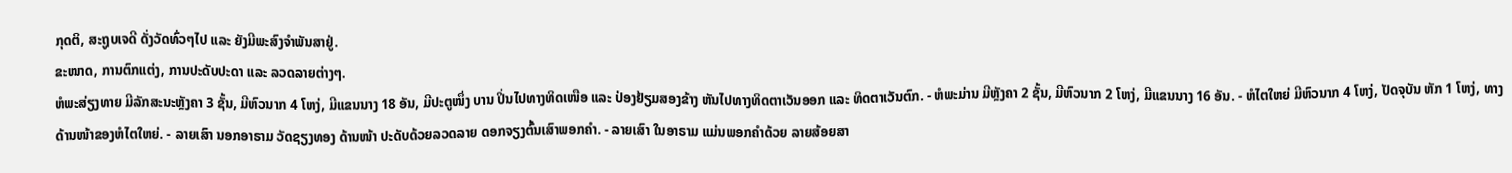ກຸດຕິ, ສະຖູບເຈດີ ດັ່ງວັດທົ່ວໆໄປ ແລະ ຍັງມີພະສົງຈຳພັນສາຢູ່.
ຂະໜາດ, ການຕົກແຕ່ງ, ການປະດັບປະດາ ແລະ ລວດລາຍຕ່າງໆ.
ຫໍພະສ່ຽງທາຍ ມີລັກສະນະຫຼັງຄາ 3 ຊັ້ນ, ມີຫົວນາກ 4 ໂຫງ່, ມີແຂນນາງ 18 ອັນ, ມີປະຕູໜຶ່ງ ບານ ປິ່ນໄປທາງທິດເໜືອ ແລະ ປ່ອງຢ້ຽມສອງຂ້າງ ຫັນໄປທາງທິດຕາເວັນອອກ ແລະ ທິດຕາເວັນຕົກ. - ຫໍພະມ່ານ ມີຫຼັງຄາ 2 ຊັ້ນ, ມີຫົວນາກ 2 ໂຫງ່, ມີແຂນນາງ 16 ອັນ. - ຫໍໄຕໃຫຍ່ ມີຫົວນາກ 4 ໂຫງ່, ປັດຈຸບັນ ຫັກ 1 ໂຫງ່, ທາງດ້ານໜ້າຂອງຫໍໄຕໃຫຍ່. - ລາຍເສົາ ນອກອາຣາມ ວັດຊຽງທອງ ດ້ານໜ້າ ປະດັບດ້ວຍລວດລາຍ ດອກຈຽງຕົ້ນເສົາພອກຄໍາ. - ລາຍເສົາ ໃນອາຣາມ ແມ່ນພອກຄໍາດ້ວຍ ລາຍສ້ອຍສາ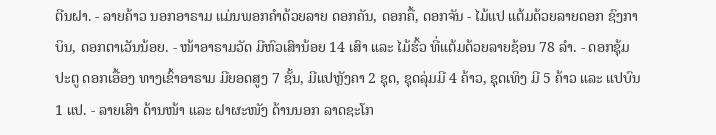ຕີນຝາ. - ລາຍຄ້າວ ນອກອາຣາມ ແມ່ນພອກຄໍາດ້ວຍລາຍ ດອກຄັນ, ດອກຄື້, ດອກຈັນ - ໄມ້ແປ ແຕ້ມດ້ວຍລາຍດອກ ຊົງກາບິນ, ດອກຕາເວັນນ້ອຍ. - ໜ້າອາຣາມວັດ ມີຫົວເສົານ້ອຍ 14 ເສົາ ແລະ ໄມ້ຮົ້ວ ທີ່ແຕ້ມດ້ວຍລາຍຊ້ອນ 78 ລໍາ. - ດອກຊຸ້ມປະຕູ ດອກເອື້ອງ ທາງເຂົ້າອາຣາມ ມີຍອດສູງ 7 ຊັ້ນ, ມີແປຫຼັງຄາ 2 ຊຸດ, ຊຸດລຸ່ມມີ 4 ຄ້າວ, ຊຸດເທິງ ມີ 5 ຄ້າວ ແລະ ແປບົນ 1 ແປ. - ລາຍເສົາ ດ້ານໜ້າ ແລະ ຝາຜະໜັງ ດ້ານນອກ ລາດຊະໂກ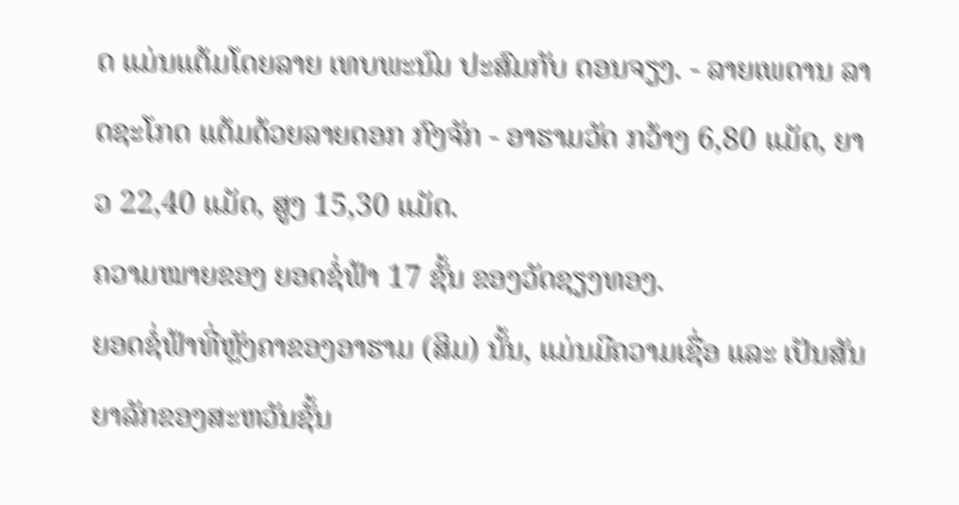ດ ແມ່ນແຕ້ມໂດຍລາຍ ເທບພະນົມ ປະສົມກັບ ດອນຈຽງ. - ລາຍເພດານ ລາດຊະໂກດ ແຕ້ມດ້ວຍລາຍດອກ ກົງຈັກ - ອາຮາມວັດ ກວ້າງ 6,80 ແມັດ, ຍາວ 22,40 ແມັດ, ສູງ 15,30 ແມັດ.
ຄວາມໝາຍຂອງ ຍອດຊໍ່ຟ້າ 17 ຊັ້ນ ຂອງວັດຊຽງທອງ.
ຍອດຊໍ່ຟ້າທີ່ຫຼັງຄາຂອງອາຮາມ (ສິມ) ນັ້ນ, ແມ່ນມີຄວາມເຊື່ອ ແລະ ເປັນສັນຍາລັກຂອງສະຫວັນຊັ້ນ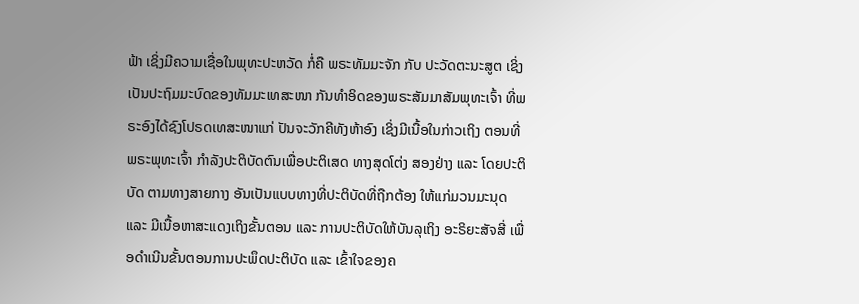ຟ້າ ເຊິ່ງມີຄວາມເຊື່ອໃນພຸທະປະຫວັດ ກໍ່ຄື ພຣະທັມມະຈັກ ກັບ ປະວັດຕະນະສູຕ ເຊິ່ງເປັນປະຖົມມະບົດຂອງທັມມະເທສະໜາ ກັນທຳອິດຂອງພຣະສັມມາສັມພຸທະເຈົ້າ ທີ່ພຣະອົງໄດ້ຊົງໂປຣດເທສະໜາແກ່ ປັນຈະວັກຄີທັງຫ້າອົງ ເຊິ່ງມີເນື້ອໃນກ່າວເຖິງ ຕອນທີ່ ພຣະພຸທະເຈົ້າ ກຳລັງປະຕິບັດຕົນເພື່ອປະຕິເສດ ທາງສຸດໂຕ່ງ ສອງຢ່າງ ແລະ ໂດຍປະຕິບັດ ຕາມທາງສາຍກາງ ອັນເປັນແບບທາງທີ່ປະຕິບັດທີ່ຖືກຕ້ອງ ໃຫ້ແກ່ມວນມະນຸດ ແລະ ມີເນື້ອຫາສະແດງເຖິງຂັ້ນຕອນ ແລະ ການປະຕິບັດໃຫ້ບັນລຸເຖິງ ອະຣິຍະສັຈສີ່ ເພື່ອດໍາເນີນຂັ້ນຕອນການປະພຶດປະຕິບັດ ແລະ ເຂົ້າໃຈຂອງຄ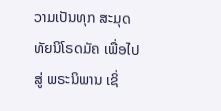ວາມເປັນທຸກ ສະມຸດທັຍນິໂຣດມັຄ ເພື່ອໄປສູ່ ພຣະນິພານ ເຊິ່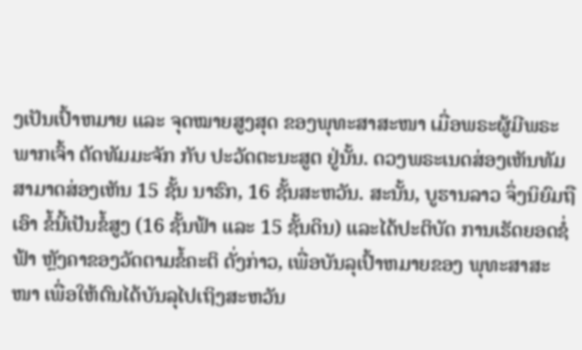ງເປັນເປົ້າຫມາຍ ແລະ ຈຸດໝາຍສູງສຸດ ຂອງພຸທະສາສະໜາ ເມື່ອພຣະຜູ້ມີພຣະພາກເຈົ້າ ຕັດທັມມະຈັກ ກັບ ປະວັດຕະນະສູຕ ຢູ່ນັ້ນ. ດວງພຣະເນດສ່ອງເຫັນທັມ ສາມາດສ່ອງເຫັນ 15 ຊັ້ນ ນາຮົກ, 16 ຊັ້ນສະຫວັນ. ສະນັ້ນ, ບູຮານລາວ ຈຶ່ງນິຍົມຖືເອົາ ຂໍ້ນີ້ເປັນຂໍ້ສູງ (16 ຊັ້ນຟ້າ ແລະ 15 ຊັ້ນດິນ) ແລະໄດ້ປະຕິບັດ ການເຮັດຍອດຊໍ່ຟ້າ ຫຼັງຄາຂອງວັດຕາມຂໍ້ຄະຕິ ດັ່ງກ່າວ, ເພື່ອບັນລຸເປົ້າຫມາຍຂອງ ພຸທະສາສະໜາ ເພື່ອໃຫ້ຕົນໄດ້ບັນລຸໄປເຖິງສະຫວັນ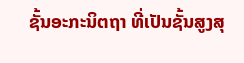ຊັ້ນອະກະນິຕຖາ ທີ່ເປັນຊັ້ນສູງສຸ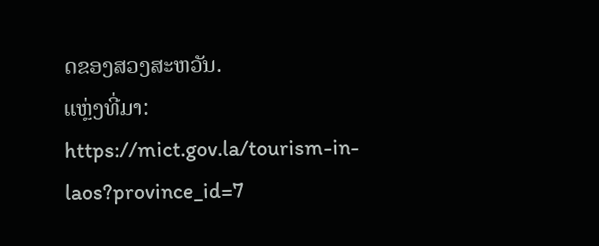ດຂອງສວງສະຫວັນ.
ແຫຼ່ງທີ່ມາ: https://mict.gov.la/tourism-in-laos?province_id=7